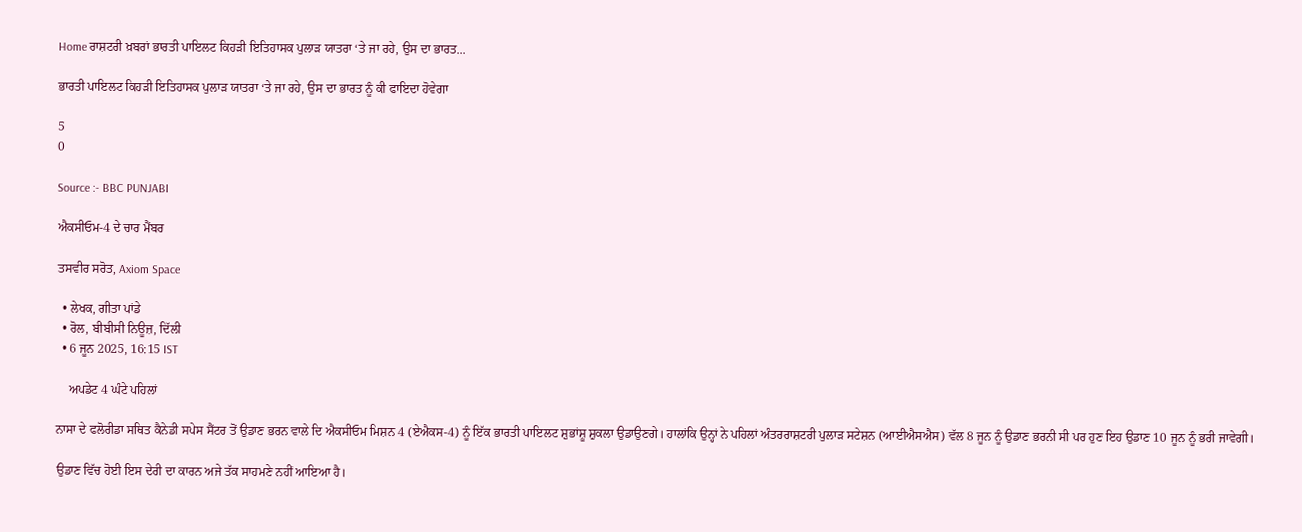Home ਰਾਸ਼ਟਰੀ ਖ਼ਬਰਾਂ ਭਾਰਤੀ ਪਾਇਲਟ ਕਿਹੜੀ ਇਤਿਹਾਸਕ ਪੁਲਾੜ ਯਾਤਰਾ ‘ਤੇ ਜਾ ਰਹੇ, ਉਸ ਦਾ ਭਾਰਤ...

ਭਾਰਤੀ ਪਾਇਲਟ ਕਿਹੜੀ ਇਤਿਹਾਸਕ ਪੁਲਾੜ ਯਾਤਰਾ ‘ਤੇ ਜਾ ਰਹੇ, ਉਸ ਦਾ ਭਾਰਤ ਨੂੰ ਕੀ ਫਾਇਦਾ ਹੋਵੇਗਾ

5
0

Source :- BBC PUNJABI

ਐਕਸੀਓਮ-4 ਦੇ ਚਾਰ ਮੈਂਬਰ

ਤਸਵੀਰ ਸਰੋਤ, Axiom Space

  • ਲੇਖਕ, ਗੀਤਾ ਪਾਂਡੇ
  • ਰੋਲ, ਬੀਬੀਸੀ ਨਿਊਜ਼, ਦਿੱਲੀ
  • 6 ਜੂਨ 2025, 16:15 IST

    ਅਪਡੇਟ 4 ਘੰਟੇ ਪਹਿਲਾਂ

ਨਾਸਾ ਦੇ ਫਲੋਰੀਡਾ ਸਥਿਤ ਕੈਨੇਡੀ ਸਪੇਸ ਸੈਂਟਰ ਤੋਂ ਉਡਾਣ ਭਰਨ ਵਾਲੇ ਦਿ ਐਕਸੀਓਮ ਮਿਸ਼ਨ 4 (ਏਐਕਸ-4) ਨੂੰ ਇੱਕ ਭਾਰਤੀ ਪਾਇਲਟ ਸ਼ੁਭਾਂਸ਼ੂ ਸ਼ੁਕਲਾ ਉਡਾਉਣਗੇ। ਹਾਲਾਂਕਿ ਉਨ੍ਹਾਂ ਨੇ ਪਹਿਲਾਂ ਅੰਤਰਰਾਸ਼ਟਰੀ ਪੁਲਾੜ ਸਟੇਸ਼ਨ (ਆਈਐਸਐਸ) ਵੱਲ 8 ਜੂਨ ਨੂੰ ਉਡਾਣ ਭਰਨੀ ਸੀ ਪਰ ਹੁਣ ਇਹ ਉਡਾਣ 10 ਜੂਨ ਨੂੰ ਭਰੀ ਜਾਵੇਗੀ।

ਉਡਾਣ ਵਿੱਚ ਹੋਈ ਇਸ ਦੇਰੀ ਦਾ ਕਾਰਨ ਅਜੇ ਤੱਕ ਸਾਹਮਣੇ ਨਹੀਂ ਆਇਆ ਹੈ।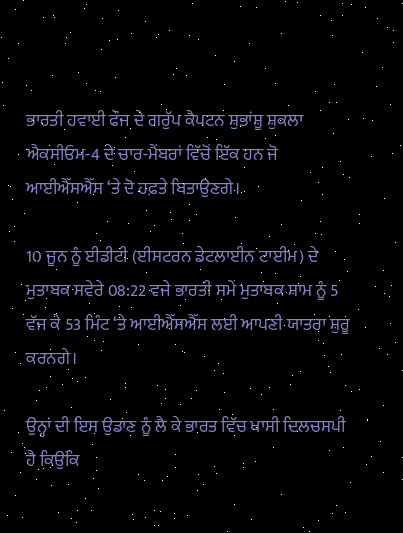ਭਾਰਤੀ ਹਵਾਈ ਫੌਜ ਦੇ ਗਰੁੱਪ ਕੈਪਟਨ ਸ਼ੁਭਾਂਸ਼ੂ ਸ਼ੁਕਲਾ ਐਕਸੀਓਮ-4 ਦੇ ਚਾਰ-ਮੈਂਬਰਾਂ ਵਿੱਚੋਂ ਇੱਕ ਹਨ ਜੋ ਆਈਐੱਸਐੱਸ ‘ਤੇ ਦੋ ਹਫ਼ਤੇ ਬਿਤਾਉਣਗੇ।

10 ਜੂਨ ਨੂੰ ਈਡੀਟੀ (ਈਸਟਰਨ ਡੇਟਲਾਈਨ ਟਾਈਮ) ਦੇ ਮੁਤਾਬਕ ਸਵੇਰੇ 08:22 ਵਜੇ ਭਾਰਤੀ ਸਮੇਂ ਮੁਤਾਬਕ ਸ਼ਾਮ ਨੂੰ 5 ਵੱਜ ਕੇ 53 ਮਿੰਟ ‘ਤੇ ਆਈਐੱਸਐੱਸ ਲਈ ਆਪਣੀ ਯਾਤਰਾ ਸ਼ੁਰੂ ਕਰਨਗੇ।

ਉਨ੍ਹਾਂ ਦੀ ਇਸ ਉਡਾਣ ਨੂੰ ਲੈ ਕੇ ਭਾਰਤ ਵਿੱਚ ਖਾਸੀ ਦਿਲਚਸਪੀ ਹੈ ਕਿਉਂਕਿ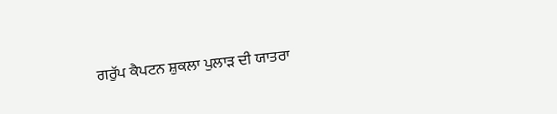ਗਰੁੱਪ ਕੈਪਟਨ ਸ਼ੁਕਲਾ ਪੁਲਾੜ ਦੀ ਯਾਤਰਾ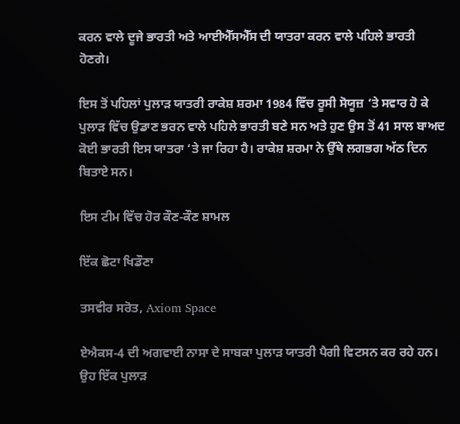ਕਰਨ ਵਾਲੇ ਦੂਜੇ ਭਾਰਤੀ ਅਤੇ ਆਈਐੱਸਐੱਸ ਦੀ ਯਾਤਰਾ ਕਰਨ ਵਾਲੇ ਪਹਿਲੇ ਭਾਰਤੀ ਹੋਣਗੇ।

ਇਸ ਤੋਂ ਪਹਿਲਾਂ ਪੁਲਾੜ ਯਾਤਰੀ ਰਾਕੇਸ਼ ਸ਼ਰਮਾ 1984 ਵਿੱਚ ਰੂਸੀ ਸੋਯੂਜ਼ ‘ਤੇ ਸਵਾਰ ਹੋ ਕੇ ਪੁਲਾੜ ਵਿੱਚ ਉਡਾਣ ਭਰਨ ਵਾਲੇ ਪਹਿਲੇ ਭਾਰਤੀ ਬਣੇ ਸਨ ਅਤੇ ਹੁਣ ਉਸ ਤੋਂ 41 ਸਾਲ ਬਾਅਦ ਕੋਈ ਭਾਰਤੀ ਇਸ ਯਾਤਰਾ ‘ਤੇ ਜਾ ਰਿਹਾ ਹੈ। ਰਾਕੇਸ਼ ਸ਼ਰਮਾ ਨੇ ਉੱਥੇ ਲਗਭਗ ਅੱਠ ਦਿਨ ਬਿਤਾਏ ਸਨ।

ਇਸ ਟੀਮ ਵਿੱਚ ਹੋਰ ਕੌਣ-ਕੌਣ ਸ਼ਾਮਲ

ਇੱਕ ਛੋਟਾ ਖਿਡੌਣਾ

ਤਸਵੀਰ ਸਰੋਤ, Axiom Space

ਏਐਕਸ-4 ਦੀ ਅਗਵਾਈ ਨਾਸਾ ਦੇ ਸਾਬਕਾ ਪੁਲਾੜ ਯਾਤਰੀ ਪੈਗੀ ਵਿਟਸਨ ਕਰ ਰਹੇ ਹਨ। ਉਹ ਇੱਕ ਪੁਲਾੜ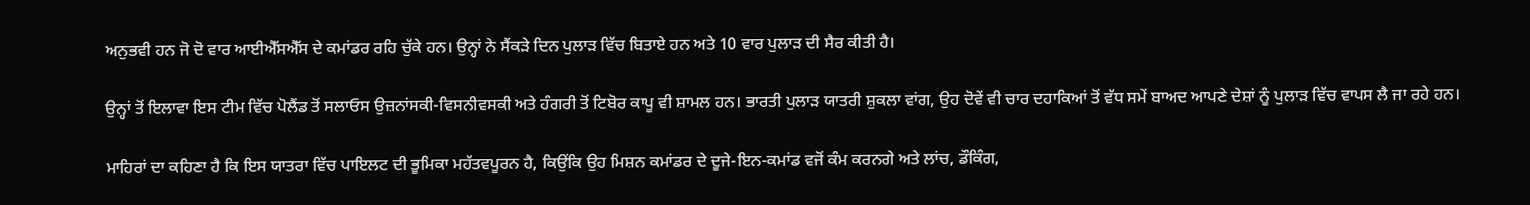ਅਨੁਭਵੀ ਹਨ ਜੋ ਦੋ ਵਾਰ ਆਈਐੱਸਐੱਸ ਦੇ ਕਮਾਂਡਰ ਰਹਿ ਚੁੱਕੇ ਹਨ। ਉਨ੍ਹਾਂ ਨੇ ਸੈਂਕੜੇ ਦਿਨ ਪੁਲਾੜ ਵਿੱਚ ਬਿਤਾਏ ਹਨ ਅਤੇ 10 ਵਾਰ ਪੁਲਾੜ ਦੀ ਸੈਰ ਕੀਤੀ ਹੈ।

ਉਨ੍ਹਾਂ ਤੋਂ ਇਲਾਵਾ ਇਸ ਟੀਮ ਵਿੱਚ ਪੋਲੈਂਡ ਤੋਂ ਸਲਾਓਸ ਉਜ਼ਨਾਂਸਕੀ-ਵਿਸਨੀਵਸਕੀ ਅਤੇ ਹੰਗਰੀ ਤੋਂ ਟਿਬੋਰ ਕਾਪੂ ਵੀ ਸ਼ਾਮਲ ਹਨ। ਭਾਰਤੀ ਪੁਲਾੜ ਯਾਤਰੀ ਸ਼ੁਕਲਾ ਵਾਂਗ, ਉਹ ਦੋਵੇਂ ਵੀ ਚਾਰ ਦਹਾਕਿਆਂ ਤੋਂ ਵੱਧ ਸਮੇਂ ਬਾਅਦ ਆਪਣੇ ਦੇਸ਼ਾਂ ਨੂੰ ਪੁਲਾੜ ਵਿੱਚ ਵਾਪਸ ਲੈ ਜਾ ਰਹੇ ਹਨ।

ਮਾਹਿਰਾਂ ਦਾ ਕਹਿਣਾ ਹੈ ਕਿ ਇਸ ਯਾਤਰਾ ਵਿੱਚ ਪਾਇਲਟ ਦੀ ਭੂਮਿਕਾ ਮਹੱਤਵਪੂਰਨ ਹੈ, ਕਿਉਂਕਿ ਉਹ ਮਿਸ਼ਨ ਕਮਾਂਡਰ ਦੇ ਦੂਜੇ-ਇਨ-ਕਮਾਂਡ ਵਜੋਂ ਕੰਮ ਕਰਨਗੇ ਅਤੇ ਲਾਂਚ, ਡੌਕਿੰਗ,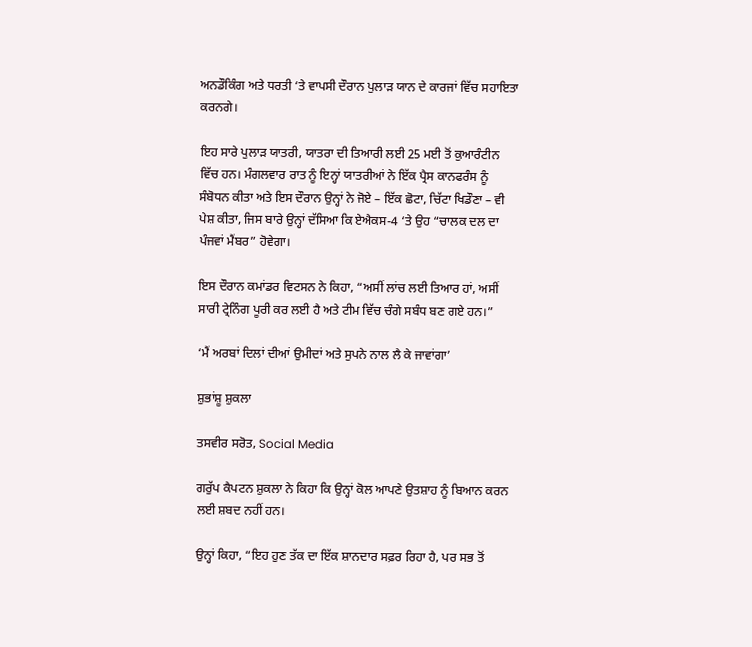ਅਨਡੌਕਿੰਗ ਅਤੇ ਧਰਤੀ ‘ਤੇ ਵਾਪਸੀ ਦੌਰਾਨ ਪੁਲਾੜ ਯਾਨ ਦੇ ਕਾਰਜਾਂ ਵਿੱਚ ਸਹਾਇਤਾ ਕਰਨਗੇ।

ਇਹ ਸਾਰੇ ਪੁਲਾੜ ਯਾਤਰੀ, ਯਾਤਰਾ ਦੀ ਤਿਆਰੀ ਲਈ 25 ਮਈ ਤੋਂ ਕੁਆਰੰਟੀਨ ਵਿੱਚ ਹਨ। ਮੰਗਲਵਾਰ ਰਾਤ ਨੂੰ ਇਨ੍ਹਾਂ ਯਾਤਰੀਆਂ ਨੇ ਇੱਕ ਪ੍ਰੈਸ ਕਾਨਫਰੰਸ ਨੂੰ ਸੰਬੋਧਨ ਕੀਤਾ ਅਤੇ ਇਸ ਦੌਰਾਨ ਉਨ੍ਹਾਂ ਨੇ ਜੋਏ – ਇੱਕ ਛੋਟਾ, ਚਿੱਟਾ ਖਿਡੌਣਾ – ਵੀ ਪੇਸ਼ ਕੀਤਾ, ਜਿਸ ਬਾਰੇ ਉਨ੍ਹਾਂ ਦੱਸਿਆ ਕਿ ਏਐਕਸ-4 ‘ਤੇ ਉਹ “ਚਾਲਕ ਦਲ ਦਾ ਪੰਜਵਾਂ ਮੈਂਬਰ” ਹੋਵੇਗਾ।

ਇਸ ਦੌਰਾਨ ਕਮਾਂਡਰ ਵਿਟਸਨ ਨੇ ਕਿਹਾ, “ਅਸੀਂ ਲਾਂਚ ਲਈ ਤਿਆਰ ਹਾਂ, ਅਸੀਂ ਸਾਰੀ ਟ੍ਰੇਨਿੰਗ ਪੂਰੀ ਕਰ ਲਈ ਹੈ ਅਤੇ ਟੀਮ ਵਿੱਚ ਚੰਗੇ ਸਬੰਧ ਬਣ ਗਏ ਹਨ।”

‘ਮੈਂ ਅਰਬਾਂ ਦਿਲਾਂ ਦੀਆਂ ਉਮੀਦਾਂ ਅਤੇ ਸੁਪਨੇ ਨਾਲ ਲੈ ਕੇ ਜਾਵਾਂਗਾ’

ਸ਼ੁਭਾਂਸ਼ੂ ਸ਼ੁਕਲਾ

ਤਸਵੀਰ ਸਰੋਤ, Social Media

ਗਰੁੱਪ ਕੈਪਟਨ ਸ਼ੁਕਲਾ ਨੇ ਕਿਹਾ ਕਿ ਉਨ੍ਹਾਂ ਕੋਲ ਆਪਣੇ ਉਤਸ਼ਾਹ ਨੂੰ ਬਿਆਨ ਕਰਨ ਲਈ ਸ਼ਬਦ ਨਹੀਂ ਹਨ।

ਉਨ੍ਹਾਂ ਕਿਹਾ, “ਇਹ ਹੁਣ ਤੱਕ ਦਾ ਇੱਕ ਸ਼ਾਨਦਾਰ ਸਫ਼ਰ ਰਿਹਾ ਹੈ, ਪਰ ਸਭ ਤੋਂ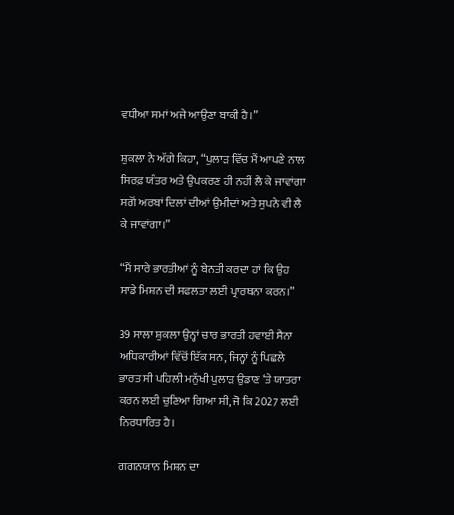ਵਧੀਆ ਸਮਾਂ ਅਜੇ ਆਉਣਾ ਬਾਕੀ ਹੈ।”

ਸ਼ੁਕਲਾ ਨੇ ਅੱਗੇ ਕਿਹਾ, “ਪੁਲਾੜ ਵਿੱਚ ਮੈਂ ਆਪਣੇ ਨਾਲ ਸਿਰਫ਼ ਯੰਤਰ ਅਤੇ ਉਪਕਰਣ ਹੀ ਨਹੀਂ ਲੈ ਕੇ ਜਾਵਾਂਗਾ ਸਗੋਂ ਅਰਬਾਂ ਦਿਲਾਂ ਦੀਆਂ ਉਮੀਦਾਂ ਅਤੇ ਸੁਪਨੇ ਵੀ ਲੈ ਕੇ ਜਾਵਾਂਗਾ।”

“ਮੈਂ ਸਾਰੇ ਭਾਰਤੀਆਂ ਨੂੰ ਬੇਨਤੀ ਕਰਦਾ ਹਾਂ ਕਿ ਉਹ ਸਾਡੇ ਮਿਸ਼ਨ ਦੀ ਸਫਲਤਾ ਲਈ ਪ੍ਰਾਰਥਨਾ ਕਰਨ।”

39 ਸਾਲਾ ਸ਼ੁਕਲਾ ਉਨ੍ਹਾਂ ਚਾਰ ਭਾਰਤੀ ਹਵਾਈ ਸੈਨਾ ਅਧਿਕਾਰੀਆਂ ਵਿੱਚੋਂ ਇੱਕ ਸਨ, ਜਿਨ੍ਹਾਂ ਨੂੰ ਪਿਛਲੇ ਭਾਰਤ ਸੀ ਪਹਿਲੀ ਮਨੁੱਖੀ ਪੁਲਾੜ ਉਡਾਣ ‘ਤੇ ਯਾਤਰਾ ਕਰਨ ਲਈ ਚੁਣਿਆ ਗਿਆ ਸੀ, ਜੋ ਕਿ 2027 ਲਈ ਨਿਰਧਾਰਿਤ ਹੈ।

ਗਗਨਯਾਨ ਮਿਸ਼ਨ ਦਾ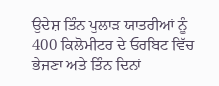ਉਦੇਸ਼ ਤਿੰਨ ਪੁਲਾੜ ਯਾਤਰੀਆਂ ਨੂੰ 400 ਕਿਲੋਮੀਟਰ ਦੇ ਓਰਬਿਟ ਵਿੱਚ ਭੇਜਣਾ ਅਤੇ ਤਿੰਨ ਦਿਨਾਂ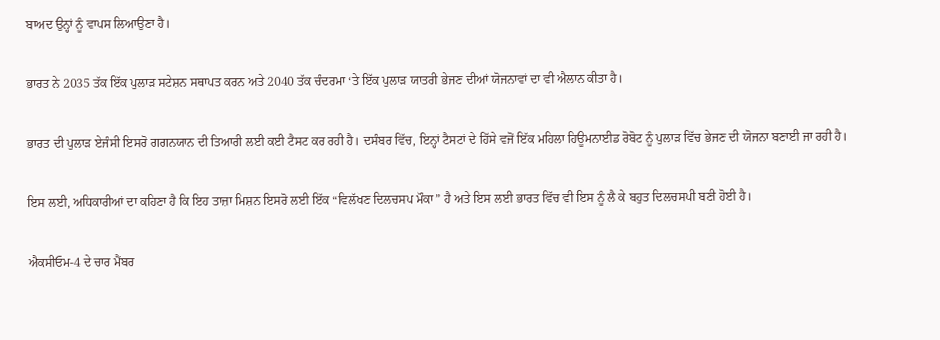ਬਾਅਦ ਉਨ੍ਹਾਂ ਨੂੰ ਵਾਪਸ ਲਿਆਉਣਾ ਹੈ।

ਭਾਰਤ ਨੇ 2035 ਤੱਕ ਇੱਕ ਪੁਲਾੜ ਸਟੇਸ਼ਨ ਸਥਾਪਤ ਕਰਨ ਅਤੇ 2040 ਤੱਕ ਚੰਦਰਮਾ ‘ਤੇ ਇੱਕ ਪੁਲਾੜ ਯਾਤਰੀ ਭੇਜਣ ਦੀਆਂ ਯੋਜਨਾਵਾਂ ਦਾ ਵੀ ਐਲਾਨ ਕੀਤਾ ਹੈ।

ਭਾਰਤ ਦੀ ਪੁਲਾੜ ਏਜੰਸੀ ਇਸਰੋ ਗਗਨਯਾਨ ਦੀ ਤਿਆਰੀ ਲਈ ਕਈ ਟੈਸਟ ਕਰ ਰਹੀ ਹੈ। ਦਸੰਬਰ ਵਿੱਚ, ਇਨ੍ਹਾਂ ਟੈਸਟਾਂ ਦੇ ਹਿੱਸੇ ਵਜੋਂ ਇੱਕ ਮਹਿਲਾ ਹਿਊਮਨਾਈਡ ਰੋਬੋਟ ਨੂੰ ਪੁਲਾੜ ਵਿੱਚ ਭੇਜਣ ਦੀ ਯੋਜਨਾ ਬਣਾਈ ਜਾ ਰਹੀ ਹੈ।

ਇਸ ਲਈ, ਅਧਿਕਾਰੀਆਂ ਦਾ ਕਹਿਣਾ ਹੈ ਕਿ ਇਹ ਤਾਜ਼ਾ ਮਿਸ਼ਨ ਇਸਰੋ ਲਈ ਇੱਕ “ਵਿਲੱਖਣ ਦਿਲਚਸਪ ਮੌਕਾ” ਹੈ ਅਤੇ ਇਸ ਲਈ ਭਾਰਤ ਵਿੱਚ ਵੀ ਇਸ ਨੂੰ ਲੈ ਕੇ ਬਹੁਤ ਦਿਲਚਸਪੀ ਬਣੀ ਹੋਈ ਹੈ।

ਐਕਸੀਓਮ-4 ਦੇ ਚਾਰ ਮੈਂਬਰ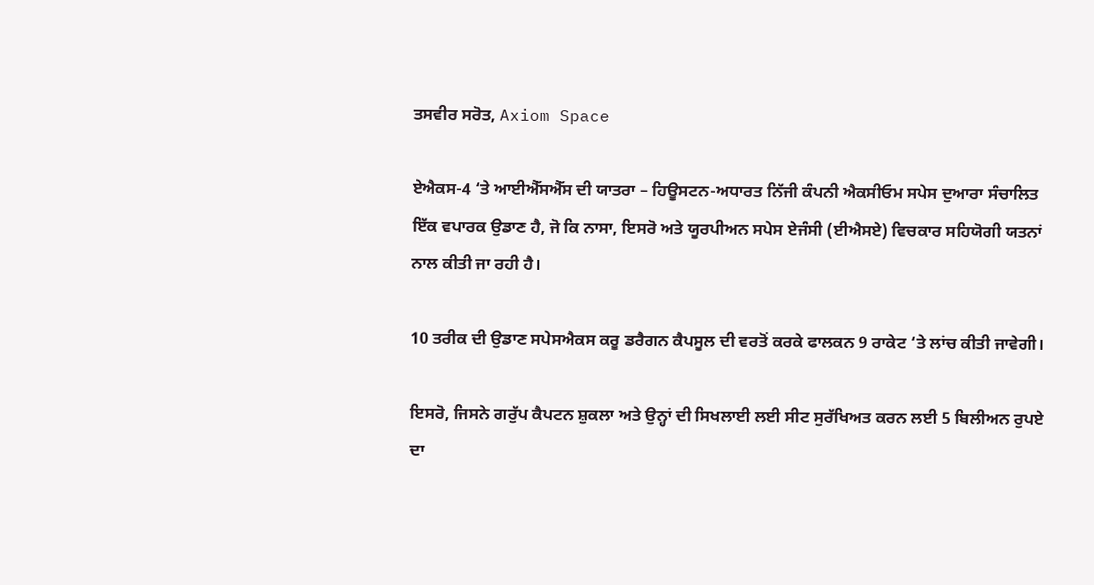ਤਸਵੀਰ ਸਰੋਤ, Axiom Space

ਏਐਕਸ-4 ‘ਤੇ ਆਈਐੱਸਐੱਸ ਦੀ ਯਾਤਰਾ – ਹਿਊਸਟਨ-ਅਧਾਰਤ ਨਿੱਜੀ ਕੰਪਨੀ ਐਕਸੀਓਮ ਸਪੇਸ ਦੁਆਰਾ ਸੰਚਾਲਿਤ ਇੱਕ ਵਪਾਰਕ ਉਡਾਣ ਹੈ, ਜੋ ਕਿ ਨਾਸਾ, ਇਸਰੋ ਅਤੇ ਯੂਰਪੀਅਨ ਸਪੇਸ ਏਜੰਸੀ (ਈਐਸਏ) ਵਿਚਕਾਰ ਸਹਿਯੋਗੀ ਯਤਨਾਂ ਨਾਲ ਕੀਤੀ ਜਾ ਰਹੀ ਹੈ।

10 ਤਰੀਕ ਦੀ ਉਡਾਣ ਸਪੇਸਐਕਸ ਕਰੂ ਡਰੈਗਨ ਕੈਪਸੂਲ ਦੀ ਵਰਤੋਂ ਕਰਕੇ ਫਾਲਕਨ 9 ਰਾਕੇਟ ‘ਤੇ ਲਾਂਚ ਕੀਤੀ ਜਾਵੇਗੀ।

ਇਸਰੋ, ਜਿਸਨੇ ਗਰੁੱਪ ਕੈਪਟਨ ਸ਼ੁਕਲਾ ਅਤੇ ਉਨ੍ਹਾਂ ਦੀ ਸਿਖਲਾਈ ਲਈ ਸੀਟ ਸੁਰੱਖਿਅਤ ਕਰਨ ਲਈ 5 ਬਿਲੀਅਨ ਰੁਪਏ ਦਾ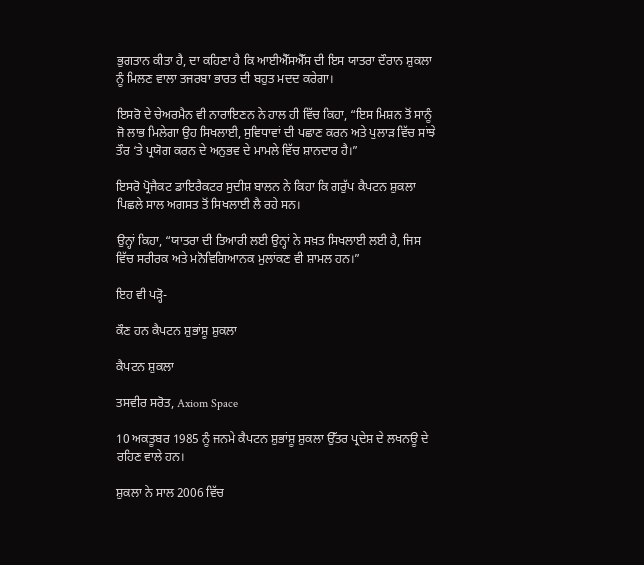ਭੁਗਤਾਨ ਕੀਤਾ ਹੈ, ਦਾ ਕਹਿਣਾ ਹੈ ਕਿ ਆਈਐੱਸਐੱਸ ਦੀ ਇਸ ਯਾਤਰਾ ਦੌਰਾਨ ਸ਼ੁਕਲਾ ਨੂੰ ਮਿਲਣ ਵਾਲਾ ਤਜਰਬਾ ਭਾਰਤ ਦੀ ਬਹੁਤ ਮਦਦ ਕਰੇਗਾ।

ਇਸਰੋ ਦੇ ਚੇਅਰਮੈਨ ਵੀ ਨਾਰਾਇਣਨ ਨੇ ਹਾਲ ਹੀ ਵਿੱਚ ਕਿਹਾ, “ਇਸ ਮਿਸ਼ਨ ਤੋਂ ਸਾਨੂੰ ਜੋ ਲਾਭ ਮਿਲੇਗਾ ਉਹ ਸਿਖਲਾਈ, ਸੁਵਿਧਾਵਾਂ ਦੀ ਪਛਾਣ ਕਰਨ ਅਤੇ ਪੁਲਾੜ ਵਿੱਚ ਸਾਂਝੇ ਤੌਰ ‘ਤੇ ਪ੍ਰਯੋਗ ਕਰਨ ਦੇ ਅਨੁਭਵ ਦੇ ਮਾਮਲੇ ਵਿੱਚ ਸ਼ਾਨਦਾਰ ਹੈ।”

ਇਸਰੋ ਪ੍ਰੋਜੈਕਟ ਡਾਇਰੈਕਟਰ ਸੁਦੀਸ਼ ਬਾਲਨ ਨੇ ਕਿਹਾ ਕਿ ਗਰੁੱਪ ਕੈਪਟਨ ਸ਼ੁਕਲਾ ਪਿਛਲੇ ਸਾਲ ਅਗਸਤ ਤੋਂ ਸਿਖਲਾਈ ਲੈ ਰਹੇ ਸਨ।

ਉਨ੍ਹਾਂ ਕਿਹਾ, “ਯਾਤਰਾ ਦੀ ਤਿਆਰੀ ਲਈ ਉਨ੍ਹਾਂ ਨੇ ਸਖ਼ਤ ਸਿਖਲਾਈ ਲਈ ਹੈ, ਜਿਸ ਵਿੱਚ ਸਰੀਰਕ ਅਤੇ ਮਨੋਵਿਗਿਆਨਕ ਮੁਲਾਂਕਣ ਵੀ ਸ਼ਾਮਲ ਹਨ।”

ਇਹ ਵੀ ਪੜ੍ਹੋ-

ਕੌਣ ਹਨ ਕੈਪਟਨ ਸ਼ੁਭਾਂਸ਼ੂ ਸ਼ੁਕਲਾ

ਕੈਪਟਨ ਸ਼ੁਕਲਾ

ਤਸਵੀਰ ਸਰੋਤ, Axiom Space

10 ਅਕਤੂਬਰ 1985 ਨੂੰ ਜਨਮੇ ਕੈਪਟਨ ਸ਼ੁਭਾਂਸ਼ੂ ਸ਼ੁਕਲਾ ਉੱਤਰ ਪ੍ਰਦੇਸ਼ ਦੇ ਲਖਨਊ ਦੇ ਰਹਿਣ ਵਾਲੇ ਹਨ।

ਸ਼ੁਕਲਾ ਨੇ ਸਾਲ 2006 ਵਿੱਚ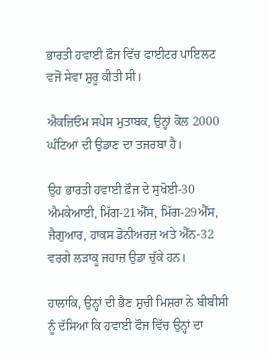ਭਾਰਤੀ ਹਵਾਈ ਫ਼ੌਜ ਵਿੱਚ ਫਾਈਟਰ ਪਾਇਲਟ ਵਜੋਂ ਸੇਵਾ ਸ਼ੁਰੂ ਕੀਤੀ ਸੀ।

ਐਕਜ਼ਿਓਮ ਸਪੇਸ ਮੁਤਾਬਕ, ਉਨ੍ਹਾਂ ਕੋਲ 2000 ਘੰਟਿਆਂ ਦੀ ਉਡਾਣ ਦਾ ਤਜਰਬਾ ਹੈ।

ਉਹ ਭਾਰਤੀ ਹਵਾਈ ਫ਼ੌਜ ਦੇ ਸੁਖੋਈ-30 ਐਮਕੇਆਈ, ਮਿੱਗ-21ਐੱਸ, ਮਿੱਗ-29ਐੱਸ, ਜੈਗੁਆਰ, ਹਾਕਸ ਡੋਨੀਅਰਜ਼ ਅਤੇ ਐੱਨ-32 ਵਰਗੇ ਲੜਾਕੂ ਜਹਾਜ਼ ਉਡਾ ਚੁੱਕੇ ਹਨ।

ਹਾਲਾਂਕਿ, ਉਨ੍ਹਾਂ ਦੀ ਭੈਣ ਸ਼ੁਚੀ ਮਿਸ਼ਰਾ ਨੇ ਬੀਬੀਸੀ ਨੂੰ ਦੱਸਿਆ ਕਿ ਹਵਾਈ ਫੌਜ ਵਿੱਚ ਉਨ੍ਹਾਂ ਦਾ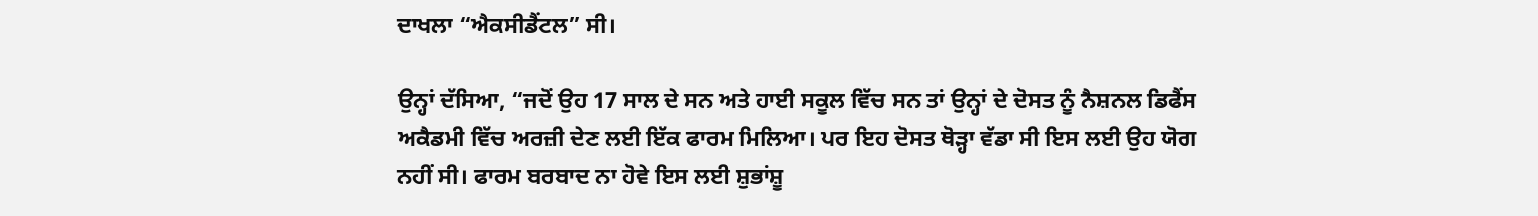ਦਾਖਲਾ “ਐਕਸੀਡੈਂਟਲ” ਸੀ।

ਉਨ੍ਹਾਂ ਦੱਸਿਆ, “ਜਦੋਂ ਉਹ 17 ਸਾਲ ਦੇ ਸਨ ਅਤੇ ਹਾਈ ਸਕੂਲ ਵਿੱਚ ਸਨ ਤਾਂ ਉਨ੍ਹਾਂ ਦੇ ਦੋਸਤ ਨੂੰ ਨੈਸ਼ਨਲ ਡਿਫੈਂਸ ਅਕੈਡਮੀ ਵਿੱਚ ਅਰਜ਼ੀ ਦੇਣ ਲਈ ਇੱਕ ਫਾਰਮ ਮਿਲਿਆ। ਪਰ ਇਹ ਦੋਸਤ ਥੋੜ੍ਹਾ ਵੱਡਾ ਸੀ ਇਸ ਲਈ ਉਹ ਯੋਗ ਨਹੀਂ ਸੀ। ਫਾਰਮ ਬਰਬਾਦ ਨਾ ਹੋਵੇ ਇਸ ਲਈ ਸ਼ੁਭਾਂਸ਼ੂ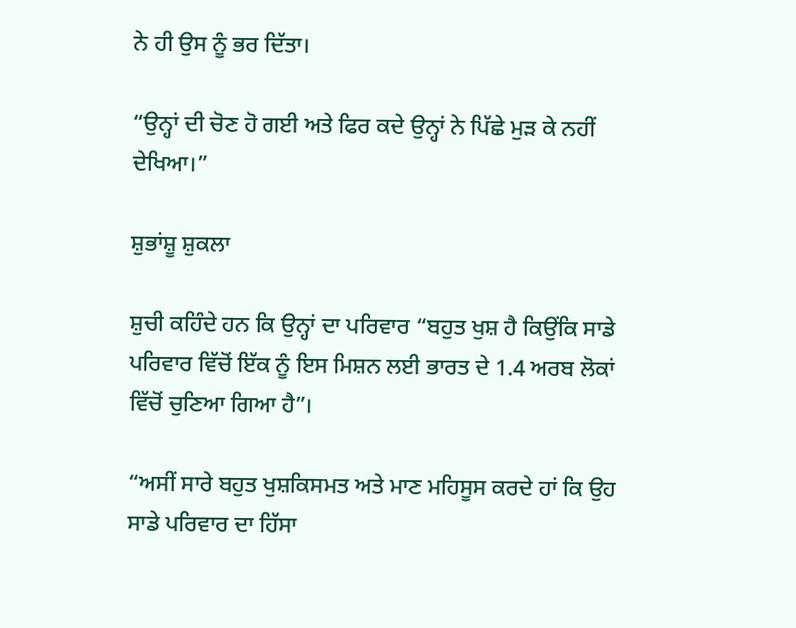ਨੇ ਹੀ ਉਸ ਨੂੰ ਭਰ ਦਿੱਤਾ।

“ਉਨ੍ਹਾਂ ਦੀ ਚੋਣ ਹੋ ਗਈ ਅਤੇ ਫਿਰ ਕਦੇ ਉਨ੍ਹਾਂ ਨੇ ਪਿੱਛੇ ਮੁੜ ਕੇ ਨਹੀਂ ਦੇਖਿਆ।”

ਸ਼ੁਭਾਂਸ਼ੂ ਸ਼ੁਕਲਾ

ਸ਼ੁਚੀ ਕਹਿੰਦੇ ਹਨ ਕਿ ਉਨ੍ਹਾਂ ਦਾ ਪਰਿਵਾਰ “ਬਹੁਤ ਖੁਸ਼ ਹੈ ਕਿਉਂਕਿ ਸਾਡੇ ਪਰਿਵਾਰ ਵਿੱਚੋਂ ਇੱਕ ਨੂੰ ਇਸ ਮਿਸ਼ਨ ਲਈ ਭਾਰਤ ਦੇ 1.4 ਅਰਬ ਲੋਕਾਂ ਵਿੱਚੋਂ ਚੁਣਿਆ ਗਿਆ ਹੈ”।

“ਅਸੀਂ ਸਾਰੇ ਬਹੁਤ ਖੁਸ਼ਕਿਸਮਤ ਅਤੇ ਮਾਣ ਮਹਿਸੂਸ ਕਰਦੇ ਹਾਂ ਕਿ ਉਹ ਸਾਡੇ ਪਰਿਵਾਰ ਦਾ ਹਿੱਸਾ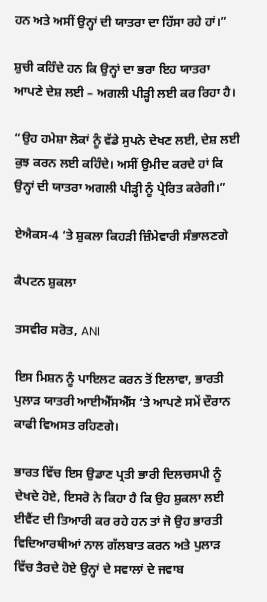ਹਨ ਅਤੇ ਅਸੀਂ ਉਨ੍ਹਾਂ ਦੀ ਯਾਤਰਾ ਦਾ ਹਿੱਸਾ ਰਹੇ ਹਾਂ।”

ਸ਼ੁਚੀ ਕਹਿੰਦੇ ਹਨ ਕਿ ਉਨ੍ਹਾਂ ਦਾ ਭਰਾ ਇਹ ਯਾਤਰਾ ਆਪਣੇ ਦੇਸ਼ ਲਈ – ਅਗਲੀ ਪੀੜ੍ਹੀ ਲਈ ਕਰ ਰਿਹਾ ਹੈ।

“ਉਹ ਹਮੇਸ਼ਾ ਲੋਕਾਂ ਨੂੰ ਵੱਡੇ ਸੁਪਨੇ ਦੇਖਣ ਲਈ, ਦੇਸ਼ ਲਈ ਕੁਝ ਕਰਨ ਲਈ ਕਹਿੰਦੇ। ਅਸੀਂ ਉਮੀਦ ਕਰਦੇ ਹਾਂ ਕਿ ਉਨ੍ਹਾਂ ਦੀ ਯਾਤਰਾ ਅਗਲੀ ਪੀੜ੍ਹੀ ਨੂੰ ਪ੍ਰੇਰਿਤ ਕਰੇਗੀ।”

ਏਐਕਸ-4 ‘ਤੇ ਸ਼ੁਕਲਾ ਕਿਹੜੀ ਜ਼ਿੰਮੇਵਾਰੀ ਸੰਭਾਲਣਗੇ

ਕੈਪਟਨ ਸ਼ੁਕਲਾ

ਤਸਵੀਰ ਸਰੋਤ, ANI

ਇਸ ਮਿਸ਼ਨ ਨੂੰ ਪਾਇਲਟ ਕਰਨ ਤੋਂ ਇਲਾਵਾ, ਭਾਰਤੀ ਪੁਲਾੜ ਯਾਤਰੀ ਆਈਐੱਸਐੱਸ ‘ਤੇ ਆਪਣੇ ਸਮੇਂ ਦੌਰਾਨ ਕਾਫੀ ਵਿਅਸਤ ਰਹਿਣਗੇ।

ਭਾਰਤ ਵਿੱਚ ਇਸ ਉਡਾਣ ਪ੍ਰਤੀ ਭਾਰੀ ਦਿਲਚਸਪੀ ਨੂੰ ਦੇਖਦੇ ਹੋਏ, ਇਸਰੋ ਨੇ ਕਿਹਾ ਹੈ ਕਿ ਉਹ ਸ਼ੁਕਲਾ ਲਈ ਈਵੈਂਟ ਦੀ ਤਿਆਰੀ ਕਰ ਰਹੇ ਹਨ ਤਾਂ ਜੋ ਉਹ ਭਾਰਤੀ ਵਿਦਿਆਰਥੀਆਂ ਨਾਲ ਗੱਲਬਾਤ ਕਰਨ ਅਤੇ ਪੁਲਾੜ ਵਿੱਚ ਤੈਰਦੇ ਹੋਏ ਉਨ੍ਹਾਂ ਦੇ ਸਵਾਲਾਂ ਦੇ ਜਵਾਬ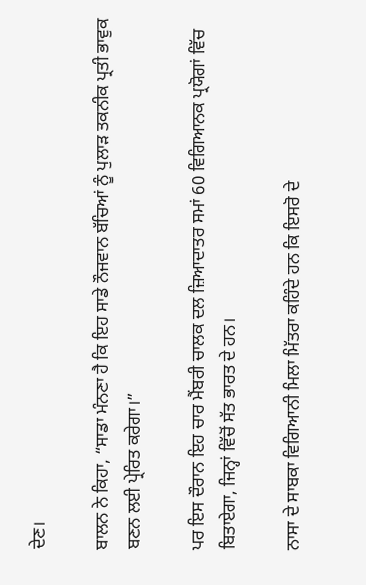ਦੇਣ।

ਬਾਲਨ ਨੇ ਕਿਹਾ, “ਸਾਡਾ ਮੰਨਣਾ ਹੈ ਕਿ ਇਹ ਸਾਡੇ ਨੌਜਵਾਨ ਬੱਚਿਆਂ ਨੂੰ ਪੁਲਾੜ ਤਕਨੀਕ ਪ੍ਰਤੀ ਭਾਵੁਕ ਬਣਨ ਲਈ ਪ੍ਰੇਰਿਤ ਕਰੇਗਾ।”

ਪਰ ਇਸ ਦੌਰਾਨ ਇਹ ਚਾਰ ਮੈਂਬਰੀ ਚਾਲਕ ਦਲ ਜ਼ਿਆਦਾਤਰ ਸਮਾਂ 60 ਵਿਗਿਆਨਕ ਪ੍ਰਯੋਗਾਂ ਵਿੱਚ ਬਿਤਾਏਗਾ, ਜਿਨ੍ਹਾਂ ਵਿੱਚੋਂ ਸੱਤ ਭਾਰਤ ਦੇ ਹਨ।

ਨਾਸਾ ਦੇ ਸਾਬਕਾ ਵਿਗਿਆਨੀ ਮਿਲਾ ਮਿੱਤਰਾ ਕਹਿੰਦੇ ਹਨ ਕਿ ਇਸਰੋ ਦੇ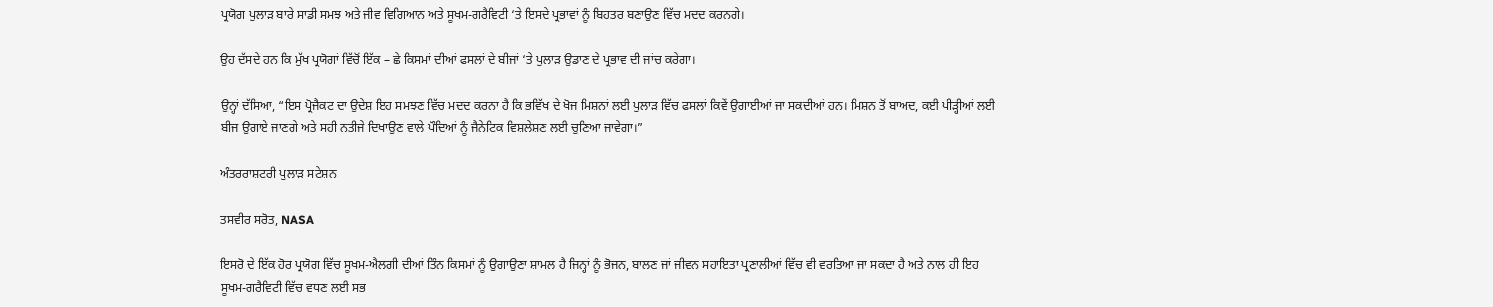ਪ੍ਰਯੋਗ ਪੁਲਾੜ ਬਾਰੇ ਸਾਡੀ ਸਮਝ ਅਤੇ ਜੀਵ ਵਿਗਿਆਨ ਅਤੇ ਸੂਖਮ-ਗਰੈਵਿਟੀ ‘ਤੇ ਇਸਦੇ ਪ੍ਰਭਾਵਾਂ ਨੂੰ ਬਿਹਤਰ ਬਣਾਉਣ ਵਿੱਚ ਮਦਦ ਕਰਨਗੇ।

ਉਹ ਦੱਸਦੇ ਹਨ ਕਿ ਮੁੱਖ ਪ੍ਰਯੋਗਾਂ ਵਿੱਚੋਂ ਇੱਕ – ਛੇ ਕਿਸਮਾਂ ਦੀਆਂ ਫਸਲਾਂ ਦੇ ਬੀਜਾਂ ‘ਤੇ ਪੁਲਾੜ ਉਡਾਣ ਦੇ ਪ੍ਰਭਾਵ ਦੀ ਜਾਂਚ ਕਰੇਗਾ।

ਉਨ੍ਹਾਂ ਦੱਸਿਆ, “ਇਸ ਪ੍ਰੋਜੈਕਟ ਦਾ ਉਦੇਸ਼ ਇਹ ਸਮਝਣ ਵਿੱਚ ਮਦਦ ਕਰਨਾ ਹੈ ਕਿ ਭਵਿੱਖ ਦੇ ਖੋਜ ਮਿਸ਼ਨਾਂ ਲਈ ਪੁਲਾੜ ਵਿੱਚ ਫਸਲਾਂ ਕਿਵੇਂ ਉਗਾਈਆਂ ਜਾ ਸਕਦੀਆਂ ਹਨ। ਮਿਸ਼ਨ ਤੋਂ ਬਾਅਦ, ਕਈ ਪੀੜ੍ਹੀਆਂ ਲਈ ਬੀਜ ਉਗਾਏ ਜਾਣਗੇ ਅਤੇ ਸਹੀ ਨਤੀਜੇ ਦਿਖਾਉਣ ਵਾਲੇ ਪੌਦਿਆਂ ਨੂੰ ਜੈਨੇਟਿਕ ਵਿਸ਼ਲੇਸ਼ਣ ਲਈ ਚੁਣਿਆ ਜਾਵੇਗਾ।”

ਅੰਤਰਰਾਸ਼ਟਰੀ ਪੁਲਾੜ ਸਟੇਸ਼ਨ

ਤਸਵੀਰ ਸਰੋਤ, NASA

ਇਸਰੋ ਦੇ ਇੱਕ ਹੋਰ ਪ੍ਰਯੋਗ ਵਿੱਚ ਸੂਖਮ-ਐਲਗੀ ਦੀਆਂ ਤਿੰਨ ਕਿਸਮਾਂ ਨੂੰ ਉਗਾਉਣਾ ਸ਼ਾਮਲ ਹੈ ਜਿਨ੍ਹਾਂ ਨੂੰ ਭੋਜਨ, ਬਾਲਣ ਜਾਂ ਜੀਵਨ ਸਹਾਇਤਾ ਪ੍ਰਣਾਲੀਆਂ ਵਿੱਚ ਵੀ ਵਰਤਿਆ ਜਾ ਸਕਦਾ ਹੈ ਅਤੇ ਨਾਲ ਹੀ ਇਹ ਸੂਖਮ-ਗਰੈਵਿਟੀ ਵਿੱਚ ਵਧਣ ਲਈ ਸਭ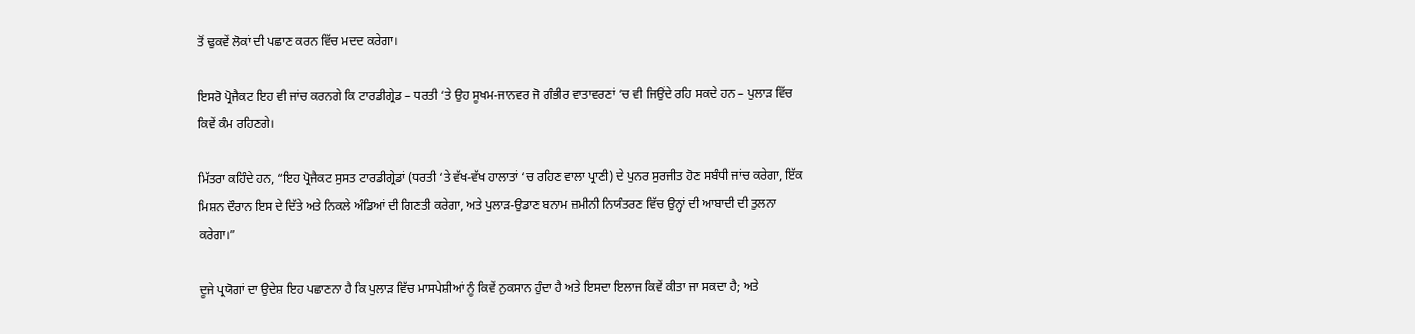ਤੋਂ ਢੁਕਵੇਂ ਲੋਕਾਂ ਦੀ ਪਛਾਣ ਕਰਨ ਵਿੱਚ ਮਦਦ ਕਰੇਗਾ।

ਇਸਰੋ ਪ੍ਰੋਜੈਕਟ ਇਹ ਵੀ ਜਾਂਚ ਕਰਨਗੇ ਕਿ ਟਾਰਡੀਗ੍ਰੇਡ – ਧਰਤੀ ‘ਤੇ ਉਹ ਸੂਖਮ-ਜਾਨਵਰ ਜੋ ਗੰਭੀਰ ਵਾਤਾਵਰਣਾਂ ‘ਚ ਵੀ ਜਿਉਂਦੇ ਰਹਿ ਸਕਦੇ ਹਨ – ਪੁਲਾੜ ਵਿੱਚ ਕਿਵੇਂ ਕੰਮ ਰਹਿਣਗੇ।

ਮਿੱਤਰਾ ਕਹਿੰਦੇ ਹਨ, “ਇਹ ਪ੍ਰੋਜੈਕਟ ਸੁਸਤ ਟਾਰਡੀਗ੍ਰੇਡਾਂ (ਧਰਤੀ ‘ਤੇ ਵੱਖ-ਵੱਖ ਹਾਲਾਤਾਂ ‘ਚ ਰਹਿਣ ਵਾਲਾ ਪ੍ਰਾਣੀ) ਦੇ ਪੁਨਰ ਸੁਰਜੀਤ ਹੋਣ ਸਬੰਧੀ ਜਾਂਚ ਕਰੇਗਾ, ਇੱਕ ਮਿਸ਼ਨ ਦੌਰਾਨ ਇਸ ਦੇ ਦਿੱਤੇ ਅਤੇ ਨਿਕਲੇ ਅੰਡਿਆਂ ਦੀ ਗਿਣਤੀ ਕਰੇਗਾ, ਅਤੇ ਪੁਲਾੜ-ਉਡਾਣ ਬਨਾਮ ਜ਼ਮੀਨੀ ਨਿਯੰਤਰਣ ਵਿੱਚ ਉਨ੍ਹਾਂ ਦੀ ਆਬਾਦੀ ਦੀ ਤੁਲਨਾ ਕਰੇਗਾ।”

ਦੂਜੇ ਪ੍ਰਯੋਗਾਂ ਦਾ ਉਦੇਸ਼ ਇਹ ਪਛਾਣਨਾ ਹੈ ਕਿ ਪੁਲਾੜ ਵਿੱਚ ਮਾਸਪੇਸ਼ੀਆਂ ਨੂੰ ਕਿਵੇਂ ਨੁਕਸਾਨ ਹੁੰਦਾ ਹੈ ਅਤੇ ਇਸਦਾ ਇਲਾਜ ਕਿਵੇਂ ਕੀਤਾ ਜਾ ਸਕਦਾ ਹੈ; ਅਤੇ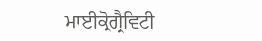ਮਾਈਕ੍ਰੋਗ੍ਰੈਵਿਟੀ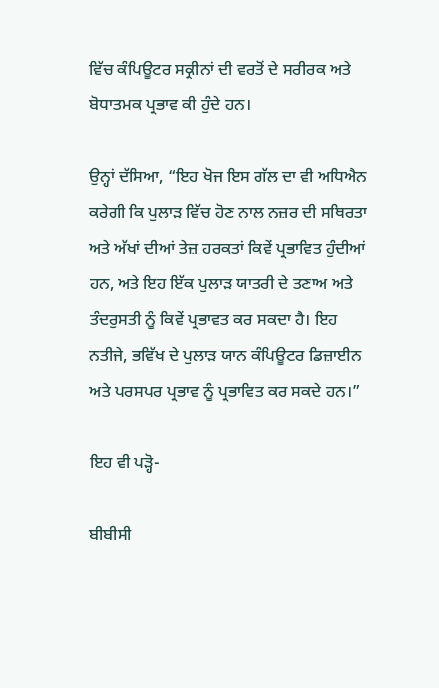ਵਿੱਚ ਕੰਪਿਊਟਰ ਸਕ੍ਰੀਨਾਂ ਦੀ ਵਰਤੋਂ ਦੇ ਸਰੀਰਕ ਅਤੇ ਬੋਧਾਤਮਕ ਪ੍ਰਭਾਵ ਕੀ ਹੁੰਦੇ ਹਨ।

ਉਨ੍ਹਾਂ ਦੱਸਿਆ, “ਇਹ ਖੋਜ ਇਸ ਗੱਲ ਦਾ ਵੀ ਅਧਿਐਨ ਕਰੇਗੀ ਕਿ ਪੁਲਾੜ ਵਿੱਚ ਹੋਣ ਨਾਲ ਨਜ਼ਰ ਦੀ ਸਥਿਰਤਾ ਅਤੇ ਅੱਖਾਂ ਦੀਆਂ ਤੇਜ਼ ਹਰਕਤਾਂ ਕਿਵੇਂ ਪ੍ਰਭਾਵਿਤ ਹੁੰਦੀਆਂ ਹਨ, ਅਤੇ ਇਹ ਇੱਕ ਪੁਲਾੜ ਯਾਤਰੀ ਦੇ ਤਣਾਅ ਅਤੇ ਤੰਦਰੁਸਤੀ ਨੂੰ ਕਿਵੇਂ ਪ੍ਰਭਾਵਤ ਕਰ ਸਕਦਾ ਹੈ। ਇਹ ਨਤੀਜੇ, ਭਵਿੱਖ ਦੇ ਪੁਲਾੜ ਯਾਨ ਕੰਪਿਊਟਰ ਡਿਜ਼ਾਈਨ ਅਤੇ ਪਰਸਪਰ ਪ੍ਰਭਾਵ ਨੂੰ ਪ੍ਰਭਾਵਿਤ ਕਰ ਸਕਦੇ ਹਨ।”

ਇਹ ਵੀ ਪੜ੍ਹੋ-

ਬੀਬੀਸੀ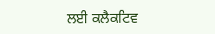ਲਈ ਕਲੈਕਟਿਵ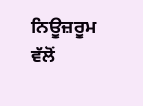ਨਿਊਜ਼ਰੂਮ ਵੱਲੋਂ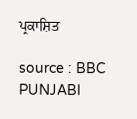ਪ੍ਰਕਾਸ਼ਿਤ

source : BBC PUNJABI